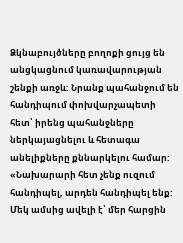Ձկնաբույծները բողոքի ցույց են անցկացնում կառավարության շենքի առջև: Նրանք պահանջում են հանդիպում փոխվարչապետի հետ՝ իրենց պահանջները ներկայացնելու և հետագա անելիքները քննարկելու համար: «Նախարարի հետ չենք ուզում հանդիպել, արդեն հանդիպել ենք: Մեկ ամսից ավելի է՝ մեր հարցին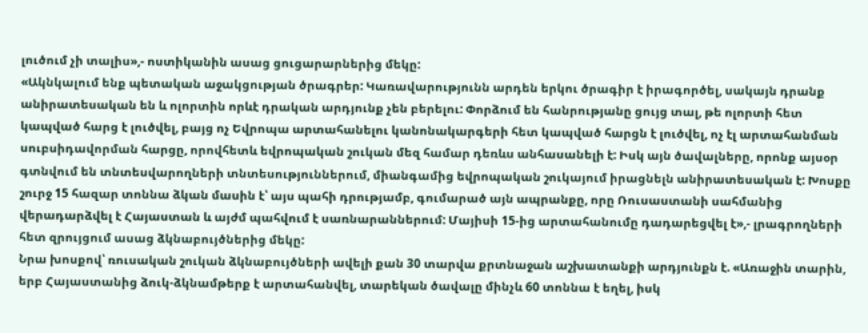լուծում չի տալիս»,- ոստիկանին ասաց ցուցարարներից մեկը:
«Ակնկալում ենք պետական աջակցության ծրագրեր: Կառավարությունն արդեն երկու ծրագիր է իրագործել, սակայն դրանք անիրատեսական են և ոլորտին որևէ դրական արդյունք չեն բերելու: Փորձում են հանրությանը ցույց տալ, թե ոլորտի հետ կապված հարց է լուծվել, բայց ոչ Եվրոպա արտահանելու կանոնակարգերի հետ կապված հարցն է լուծվել, ոչ էլ արտահանման սուբսիդավորման հարցը, որովհետև եվրոպական շուկան մեզ համար դեռևս անհասանելի է: Իսկ այն ծավալները, որոնք այսօր գտնվում են տնտեսվարողների տնտեսություններում, միանգամից եվրոպական շուկայում իրացնելն անիրատեսական է: Խոսքը շուրջ 15 հազար տոննա ձկան մասին է՝ այս պահի դրությամբ, գումարած այն ապրանքը, որը Ռուսաստանի սահմանից վերադարձվել է Հայաստան և այժմ պահվում է սառնարաններում: Մայիսի 15-ից արտահանումը դադարեցվել է»,- լրագրողների հետ զրույցում ասաց ձկնաբույծներից մեկը:
Նրա խոսքով՝ ռուսական շուկան ձկնաբույծների ավելի քան 30 տարվա քրտնաջան աշխատանքի արդյունքն է. «Առաջին տարին, երբ Հայաստանից ձուկ-ձկնամթերք է արտահանվել, տարեկան ծավալը մինչև 60 տոննա է եղել, իսկ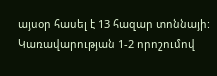այսօր հասել է 13 հազար տոննայի: Կառավարության 1-2 որոշումով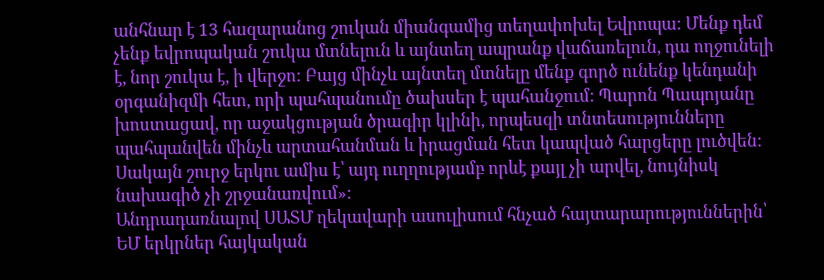անհնար է 13 հազարանոց շուկան միանգամից տեղափոխել Եվրոպա: Մենք դեմ չենք եվրոպական շուկա մտնելուն և այնտեղ ապրանք վաճառելուն, դա ողջունելի է, նոր շուկա է, ի վերջո: Բայց մինչև այնտեղ մտնելը մենք գործ ունենք կենդանի օրգանիզմի հետ, որի պահպանումը ծախսեր է պահանջում: Պարոն Պապոյանը խոստացավ, որ աջակցության ծրագիր կլինի, որպեսզի տնտեսությունները պահպանվեն մինչև արտահանման և իրացման հետ կապված հարցերը լուծվեն: Սակայն շուրջ երկու ամիս է՝ այդ ուղղությամբ որևէ քայլ չի արվել, նույնիսկ նախագիծ չի շրջանառվում»:
Անդրադառնալով ՍԱՏՄ ղեկավարի ասուլիսում հնչած հայտարարություններին՝ ԵՄ երկրներ հայկական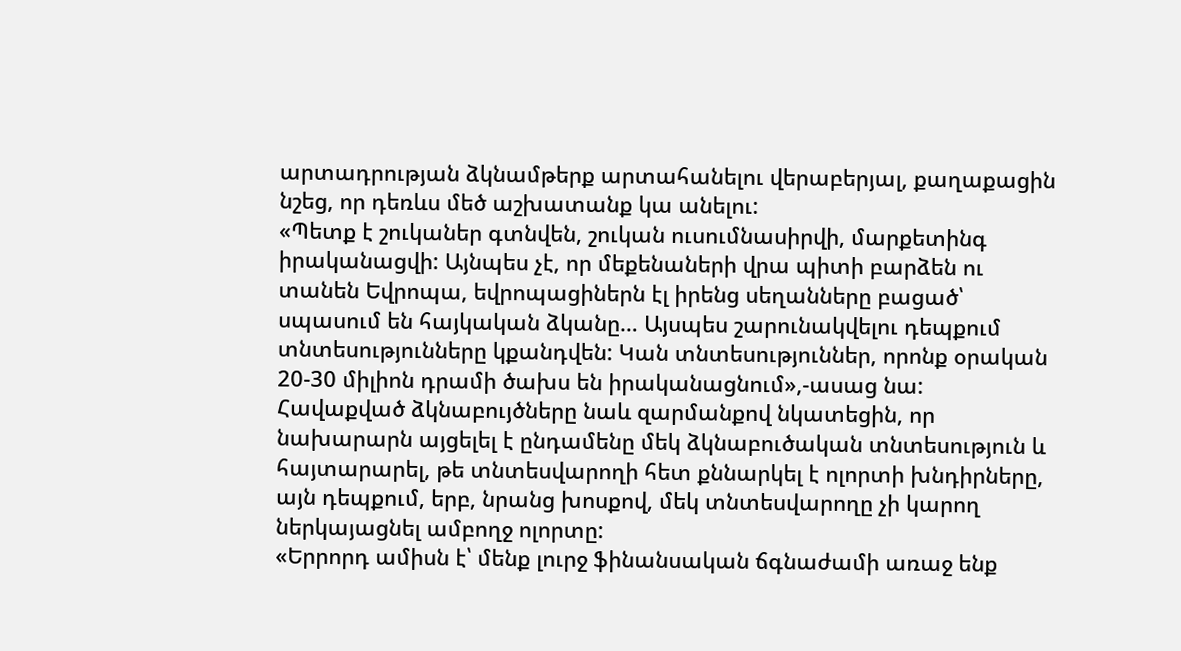արտադրության ձկնամթերք արտահանելու վերաբերյալ, քաղաքացին նշեց, որ դեռևս մեծ աշխատանք կա անելու:
«Պետք է շուկաներ գտնվեն, շուկան ուսումնասիրվի, մարքետինգ իրականացվի: Այնպես չէ, որ մեքենաների վրա պիտի բարձեն ու տանեն Եվրոպա, եվրոպացիներն էլ իրենց սեղանները բացած՝ սպասում են հայկական ձկանը… Այսպես շարունակվելու դեպքում տնտեսությունները կքանդվեն: Կան տնտեսություններ, որոնք օրական 20-30 միլիոն դրամի ծախս են իրականացնում»,-ասաց նա:
Հավաքված ձկնաբույծները նաև զարմանքով նկատեցին, որ նախարարն այցելել է ընդամենը մեկ ձկնաբուծական տնտեսություն և հայտարարել, թե տնտեսվարողի հետ քննարկել է ոլորտի խնդիրները, այն դեպքում, երբ, նրանց խոսքով, մեկ տնտեսվարողը չի կարող ներկայացնել ամբողջ ոլորտը:
«Երրորդ ամիսն է՝ մենք լուրջ ֆինանսական ճգնաժամի առաջ ենք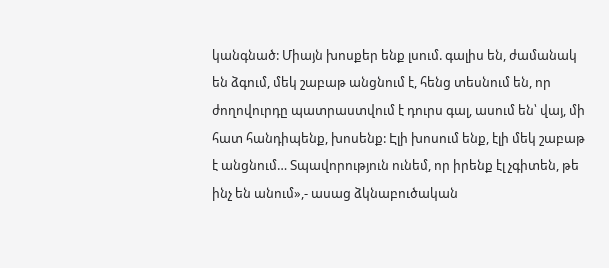կանգնած: Միայն խոսքեր ենք լսում. գալիս են, ժամանակ են ձգում, մեկ շաբաթ անցնում է, հենց տեսնում են, որ ժողովուրդը պատրաստվում է դուրս գալ, ասում են՝ վայ, մի հատ հանդիպենք, խոսենք: Էլի խոսում ենք, էլի մեկ շաբաթ է անցնում… Տպավորություն ունեմ, որ իրենք էլ չգիտեն, թե ինչ են անում»,- ասաց ձկնաբուծական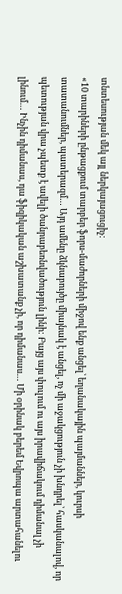տնտեսության մեկ այլ ներկայացուցիչ:
«10 տարիների ընթացքում տարբեր ֆորս-մաժորների միջով ենք անցել՝ եղանակային պայմաններ, կուրսի տատանումներ, պատերազմ… Այդ ամենը ձկնաբույծը միայնակ է անցել, ոչ մի աջակցություն չի խնդրել՝ հասկանալով, որ պետության վրա չպետք է ավելի ծանրաբեռնվածություն լինի: Բայց այս փուլում ու այս իրավիճակում դիմանալ չի լինում… Ինչին դիմանաս, դա ֆիզիկական աշխատանք չի, որ դիմանաս… Մի օրինակ բերեմ Եվրոպա արտահանելու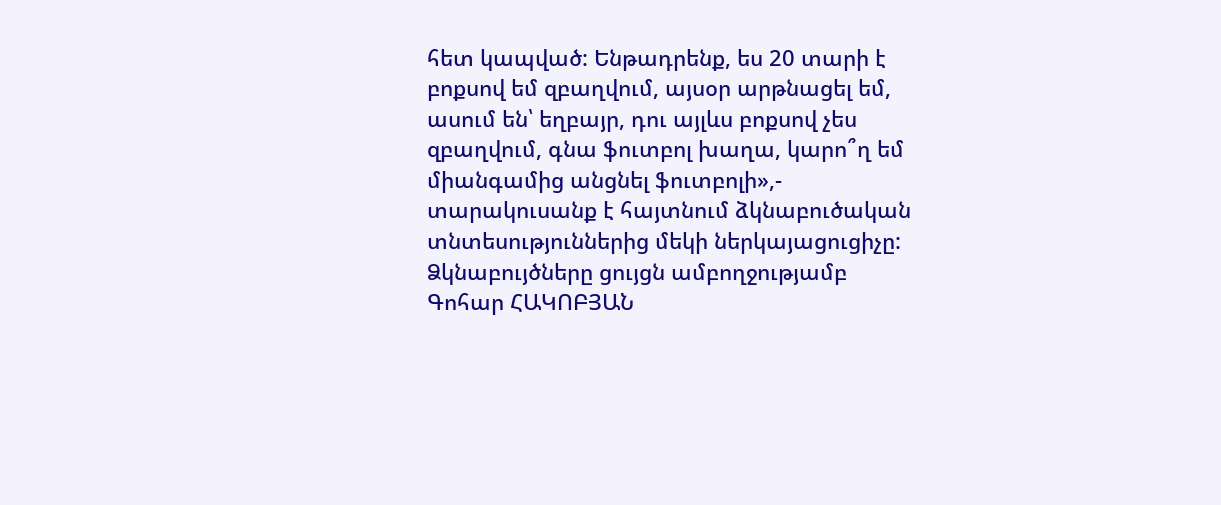հետ կապված: Ենթադրենք, ես 20 տարի է բոքսով եմ զբաղվում, այսօր արթնացել եմ, ասում են՝ եղբայր, դու այլևս բոքսով չես զբաղվում, գնա ֆուտբոլ խաղա, կարո՞ղ եմ միանգամից անցնել ֆուտբոլի»,- տարակուսանք է հայտնում ձկնաբուծական տնտեսություններից մեկի ներկայացուցիչը:
Ձկնաբույծները ցույցն ամբողջությամբ
Գոհար ՀԱԿՈԲՅԱՆ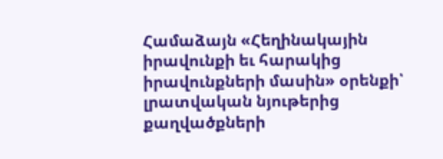Համաձայն «Հեղինակային իրավունքի եւ հարակից իրավունքների մասին» օրենքի՝ լրատվական նյութերից քաղվածքների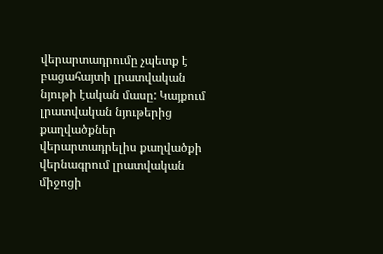վերարտադրումը չպետք է բացահայտի լրատվական նյութի էական մասը: Կայքում լրատվական նյութերից քաղվածքներ վերարտադրելիս քաղվածքի վերնագրում լրատվական միջոցի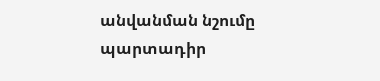անվանման նշումը պարտադիր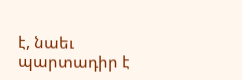է, նաեւ պարտադիր է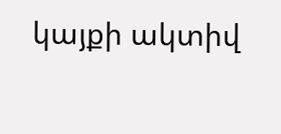կայքի ակտիվ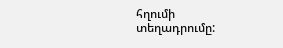հղումի տեղադրումը: